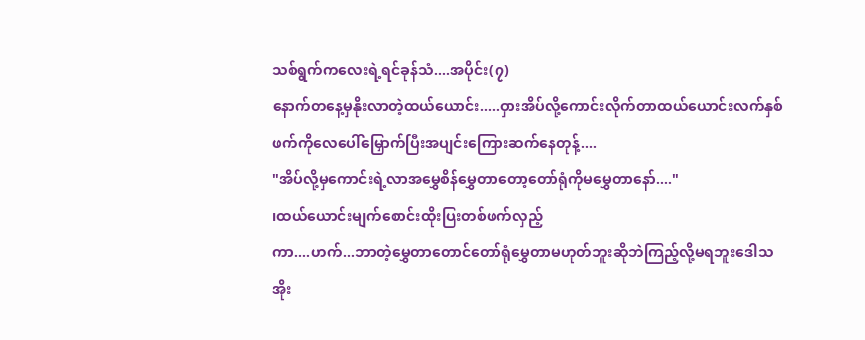သစ်ရွက်ကလေးရဲ့ရင်ခုန်သံ....အပိုင်း(၇)
နောက်တနေ့မှနိုးလာတဲ့ထယ်ယောင်း.....ဝှားအိပ်လို့ကောင်းလိုက်တာထယ်ယောင်းလက်နှစ်ဖက်ကိုလေပေါ်မြှောက်ပြီးအပျင်းကြေားဆက်နေတုန့်....
"အိပ်လို့မှကောင်းရဲ့လာအမွှေစိန်မွှေတာတော့တော်ရုံကိုမမွှေတာနော်...."
၊ထယ်ယောင်းမျက်စောင်းထိုးပြးတစ်ဖက်လှည့်
ကာ....ဟက်...ဘာတဲ့မွှေတာတောင်တော်ရုံမွှေတာမဟုတ်ဘူးဆိုဘဲကြည့်လို့မရဘူးဒေါသအိုး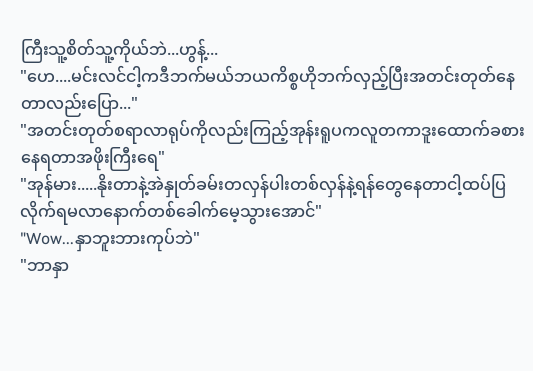ကြီးသူ့စိတ်သူ့ကိုယ်ဘဲ...ဟွန့်...
"ဟေ....မင်းလင်ငါ့ကဒီဘက်မယ်ဘယကိစ္စဟိုဘက်လှည့်ပြီးအတင်းတုတ်နေတာလည်းပြော..."
"အတင်းတုတ်စရာလာရုပ်ကိုလည်းကြည့်အုန်းရူပကလူတကာဒူးထောက်ခစားနေရတာအဖိုးကြီးရေ"
"အုန်မား.....နိုးတာနဲ့အဲနှုတ်ခမ်းတလှန်ပါးတစ်လှန်နဲ့ရန်တွေနေတာငါ့ထပ်ပြလိုက်ရမလာနောက်တစ်ခေါက်မေ့သွားအောင်"
"Wow...နှာဘူးဘားကုပ်ဘဲ"
"ဘာနှာ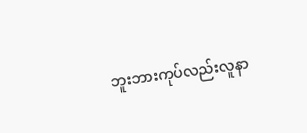ဘူးဘားကုပ်လည်းလူနာ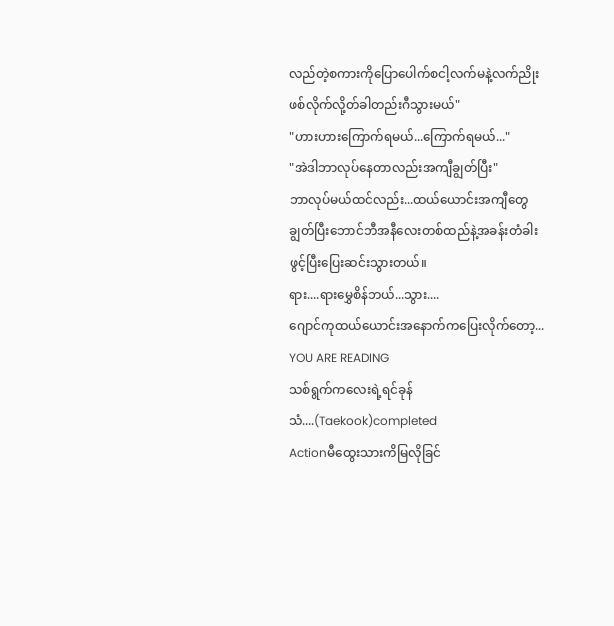လည်တဲ့စကားကိုပြောပေါက်စငါ့လက်မနဲ့လက်ညိုးဖစ်လိုက်လို့တ်ခါတည်းဂီသွားမယ်"
"ဟားဟားကြောက်ရမယ်...ကြောက်ရမယ်..."
"အဲဒါဘာလုပ်နေတာလည်းအကျီချွတ်ပြီး"
ဘာလုပ်မယ်ထင်လည်း...ထယ်ယောင်းအကျီတွေချွတ်ပြီးဘောင်ဘီအနီလေးတစ်ထည်နဲ့အခန်းတံခါးဖွင့်ပြီးပြေးဆင်းသွားတယ်။
ရား....ရားမွှေစိန်ဘယ်...သွား....
ဂျောင်ကုထယ်ယောင်းအနောက်ကပြေးလိုက်တော့...
YOU ARE READING
သစ်ရွက်ကလေးရဲ့ရင်ခုန်သံ....(Taekook)completed
Actionမီထွေးသားကိမြလိုခြင်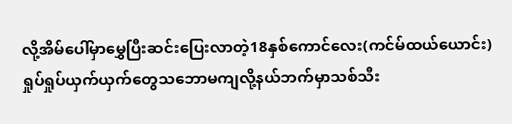လို့အိမ်ပေါ်မှာမွှေပြီးဆင်းပြေးလာတဲ့18နှစ်ကောင်လေး(ကင်မ်ထယ်ယောင်း) ရှုပ်ရှုပ်ယှက်ယှက်တွေသဘောမကျလို့နယ်ဘက်မှာသစ်သီး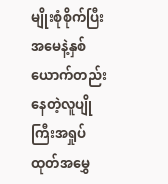မျိုးစုံစိုက်ပြီးအမေနဲ့နှစ်ယောက်တည်းနေတဲ့လူပျိုကြီးအရှုပ်ထုတ်အမွှေ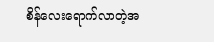စိန်လေးရောက်လာတဲ့အ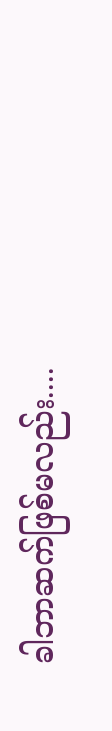ခါဘာဆက်ဖြစ်မလည်း....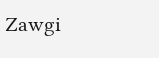Zawgi